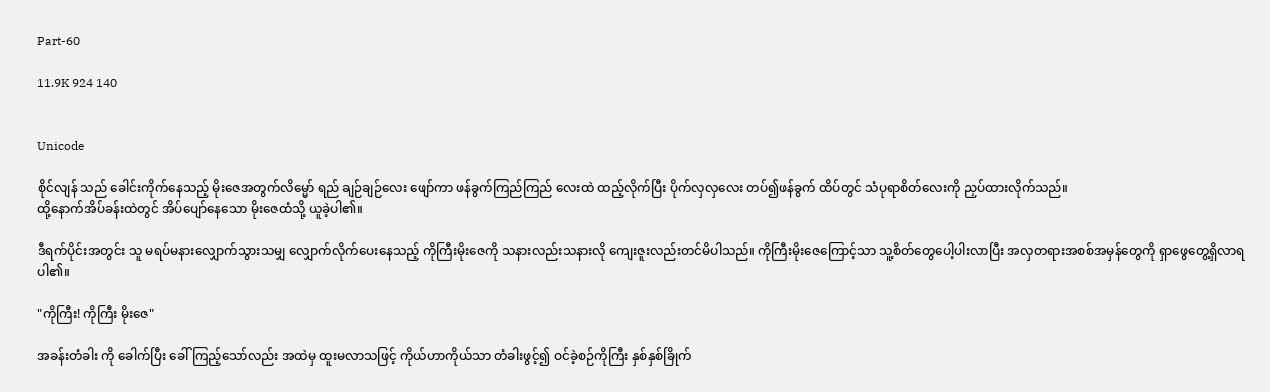Part-60

11.9K 924 140


Unicode

စိုင်လျန် သည် ခေါင်းကိုက်နေသည့် မိုးဇေအတွက်လိမ္မော် ရည် ချဉ်ချဉ်လေး ဖျော်ကာ ဖန်ခွက်ကြည်ကြည် လေးထဲ ထည့်လိုက်ပြီး ပိုက်လှလှလေး တပ်၍ဖန်ခွက် ထိပ်တွင် သံပုရာစိတ်လေးကို ညှပ်ထားလိုက်သည်။
ထို့နောက်အိပ်ခန်းထဲတွင် အိပ်ပျော်နေသော မိုးဇေထံသို့ ယူခဲ့ပါ၏။

ဒီရက်ပိုင်းအတွင်း သူ မရပ်မနားလျှောက်သွားသမျှ လျှောက်လိုက်ပေးနေသည့် ကိုကြီးမိုးဇေကို သနားလည်းသနားလို ကျေးဇူးလည်းတင်မိပါသည်။ ကိုကြီးမိုးဇေကြောင့်သာ သူ့စိတ်တွေပေါ့ပါးလာပြီး အလှတရားအစစ်အမှန်တွေကို ရှာဖွေတွေ့ရှိလာရပါ၏။

"ကိုကြီး! ကိုကြီး မိုးဇေ"

အခန်းတံခါး ကို ခေါက်ပြီး ခေါ်ကြည့်သော်လည်း အထဲမှ ထူးမလာသဖြင့် ကိုယ်ဟာကိုယ်သာ တံခါးဖွင့်၍ ဝင်ခဲ့စဉ်ကိုကြီး နှစ်နှစ်ခြိုက်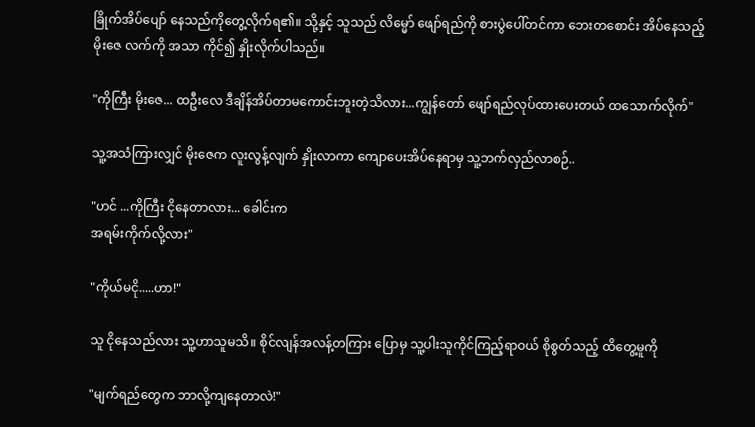ခြိုက်အိပ်ပျော် နေသည်ကိုတွေ့လိုက်ရ၏။ သို့နှင့် သူသည် လိမ္မော် ဖျော်ရည်ကို စားပွဲပေါ်တင်ကာ ဘေးတစောင်း အိပ်နေသည့် မိုးဇေ လက်ကို အသာ ကိုင်၍ နှိုးလိုက်ပါသည်။

"ကိုကြီး မိုးဇေ... ထဦးလေ ဒီချိန်အိပ်တာမကောင်းဘူးတဲ့သိလား...ကျွန်တော် ဖျော်ရည်လုပ်ထားပေးတယ် ထသောက်လိုက်"

သူ့အသံကြားလျှင် မိုးဇေက လူးလွန့်လျက် နှိုးလာကာ ကျောပေးအိပ်နေရာမှ သူ့ဘက်လှည်လာစဉ်..

"ဟင် ...ကိုကြီး ငိုနေတာလား... ခေါင်းက
အရမ်းကိုက်လို့လား"

"ကိုယ်မငို.....ဟာ!"

သူ ငိုနေသည်လား သူ့ဟာသူမသိ။ စိုင်လျန်အလန့်တကြား ပြောမှ သူ့ပါးသူကိုင်ကြည့်ရာဝယ် စိုစွတ်သည့် ထိတွေ့မူကို

"မျက်ရည်တွေက ဘာလို့ကျနေတာလဲ!"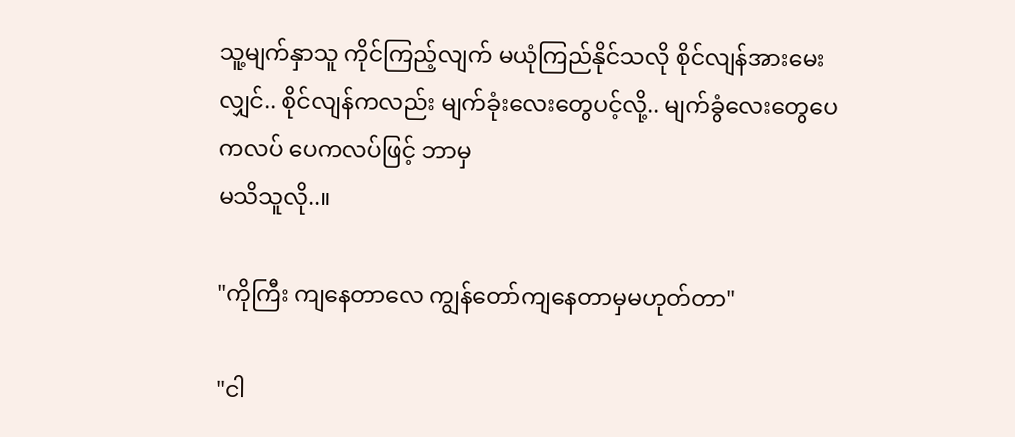သူ့မျက်နှာသူ ကိုင်ကြည့်လျက် မယုံကြည်နိုင်သလို စိုင်လျန်အားမေးလျှင်.. စိုင်လျန်ကလည်း မျက်ခုံးလေးတွေပင့်လို့.. မျက်ခွံလေးတွေပေကလပ် ပေကလပ်ဖြင့် ဘာမှ
မသိသူလို..။

"ကိုကြီး ကျနေတာလေ ကျွန်တော်ကျနေတာမှမဟုတ်တာ"

"ငါ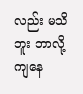လည်း မသိဘူး ဘာလို့ကျနေ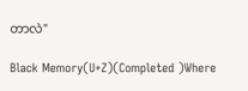တာလဲ"

Black Memory(U+Z)(Completed )Where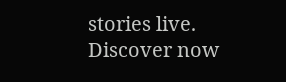stories live. Discover now